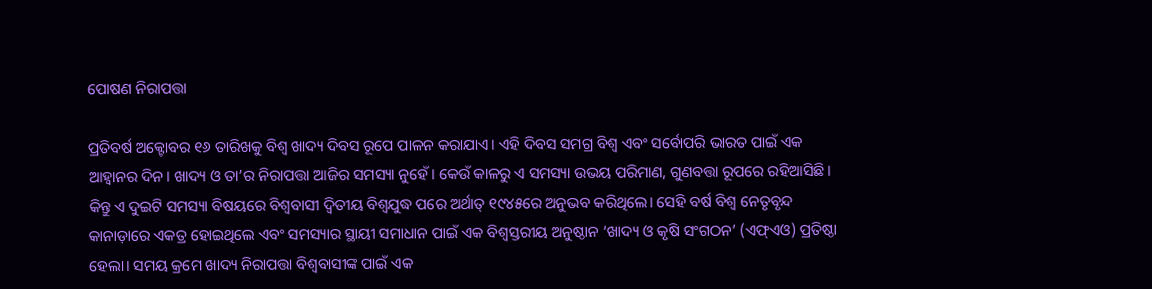ପୋଷଣ ନିରାପତ୍ତା

ପ୍ରତିବର୍ଷ ଅକ୍ଟୋବର ୧୬ ତାରିଖକୁ ବିଶ୍ୱ ଖାଦ୍ୟ ଦିବସ ରୂପେ ପାଳନ କରାଯାଏ। ଏହି ଦିବସ ସମଗ୍ର ବିଶ୍ୱ ଏବଂ ସର୍ବୋପରି ଭାରତ ପାଇଁ ଏକ ଆହ୍ବାନର ଦିନ। ଖାଦ୍ୟ ଓ ତା’ର ନିରାପତ୍ତା ଆଜିର ସମସ୍ୟା ନୁହେଁ। କେଉଁ କାଳରୁ ଏ ସମସ୍ୟା ଉଭୟ ପରିମାଣ, ଗୁଣବତ୍ତା ରୂପରେ ରହିଆସିଛି। କିନ୍ତୁ ଏ ଦୁଇଟି ସମସ୍ୟା ବିଷୟରେ ବିଶ୍ୱବାସୀ ଦ୍ୱିତୀୟ ବିଶ୍ୱଯୁଦ୍ଧ ପରେ ଅର୍ଥାତ୍‌ ୧୯୪୫ରେ ଅନୁଭବ କରିଥିଲେ। ସେହି ବର୍ଷ ବିଶ୍ୱ ନେତୃବୃନ୍ଦ କାନାଡ଼ାରେ ଏକତ୍ର ହୋଇଥିଲେ ଏବଂ ସମସ୍ୟାର ସ୍ଥାୟୀ ସମାଧାନ ପାଇଁ ଏକ ବିଶ୍ୱସ୍ତରୀୟ ଅନୁଷ୍ଠାନ ‘ଖାଦ୍ୟ ଓ କୃଷି ସଂଗଠନ’ (ଏଫ୍‌ଏଓ) ପ୍ରତିଷ୍ଠା ହେଲା। ସମୟ କ୍ରମେ ଖାଦ୍ୟ ନିରାପତ୍ତା ବିଶ୍ୱବାସୀଙ୍କ ପାଇଁ ଏକ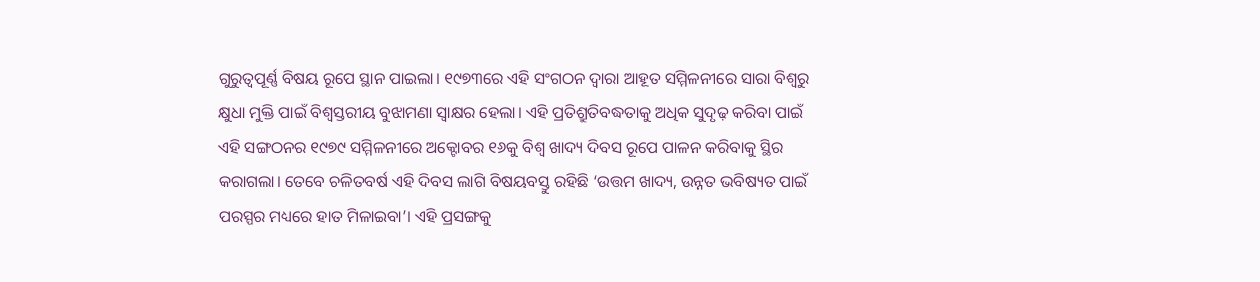ଗୁରୁତ୍ୱପୂର୍ଣ୍ଣ ବିଷୟ ରୂପେ ସ୍ଥାନ ପାଇଲା। ୧୯୭୩ରେ ଏହି ସଂଗଠନ ଦ୍ୱାରା ଆହୂତ ସମ୍ମିଳନୀରେ ସାରା ବିଶ୍ୱରୁ କ୍ଷୁଧା ମୁକ୍ତି ପାଇଁ ବିଶ୍ୱସ୍ତରୀୟ ବୁଝାମଣା ସ୍ବାକ୍ଷର ହେଲା। ଏହି ପ୍ରତିଶ୍ରୁତିବଦ୍ଧତାକୁ ଅଧିକ ସୁଦୃଢ଼ କରିବା ପାଇଁ ଏହି ସଙ୍ଗଠନର ୧୯୭୯ ସମ୍ମିଳନୀରେ ଅକ୍ଟୋବର ୧୬କୁ ବିଶ୍ୱ ଖାଦ୍ୟ ଦିବସ ରୂପେ ପାଳନ କରିବାକୁ ସ୍ଥିର କରାଗଲା। ତେବେ ଚଳିତବର୍ଷ ଏହି ଦିବସ ଲାଗି ବିଷୟବସ୍ତୁ ରହିଛି ‘ଉତ୍ତମ ଖାଦ୍ୟ, ଉନ୍ନତ ଭବିଷ୍ୟତ ପାଇଁ ପରସ୍ପର ମଧ୍ୟରେ ହାତ ମିଳାଇବା’। ଏହି ପ୍ରସଙ୍ଗକୁ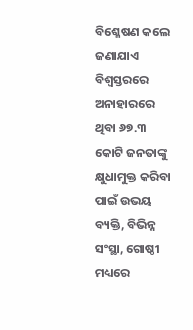ବିଶ୍ଳେଷଣ କଲେ ଜଣାଯାଏ ବିଶ୍ୱସ୍ତରରେ ଅନାହାରରେ ଥିବା ୬୭.୩ କୋଟି ଜନତାଙ୍କୁ କ୍ଷୁଧାମୁକ୍ତ କରିବା ପାଇଁ ଉଭୟ ବ୍ୟକ୍ତି, ବିଭିନ୍ନ ସଂସ୍ଥା, ଗୋଷ୍ଠୀ ମଧ୍ୟରେ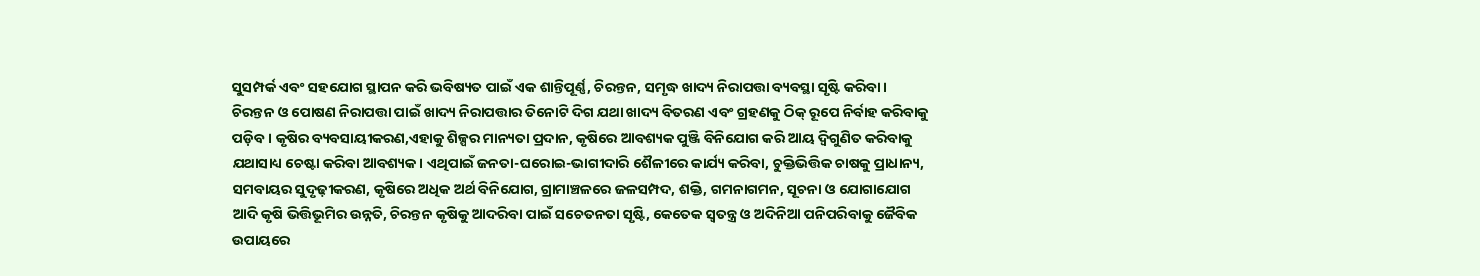ସୁସମ୍ପର୍କ ଏବଂ ସହଯୋଗ ସ୍ଥାପନ କରି ଭବିଷ୍ୟତ ପାଇଁ ଏକ ଶାନ୍ତିପୂର୍ଣ୍ଣ, ଚିରନ୍ତନ, ସମୃଦ୍ଧ ଖାଦ୍ୟ ନିରାପତ୍ତା ବ୍ୟବସ୍ଥା ସୃଷ୍ଟି କରିବା।
ଚିରନ୍ତନ ଓ ପୋଷଣ ନିରାପତ୍ତା ପାଇଁ ଖାଦ୍ୟ ନିରାପତ୍ତାର ତିନୋଟି ଦିଗ ଯଥା ଖାଦ୍ୟ ବିତରଣ ଏବଂ ଗ୍ରହଣକୁ ଠିକ୍‌ ରୂପେ ନିର୍ବାହ କରିବାକୁ ପଡ଼ିବ। କୃଷିର ବ୍ୟବସାୟୀକରଣ,ଏହାକୁ ଶିଳ୍ପର ମାନ୍ୟତା ପ୍ରଦାନ, କୃଷିରେ ଆବଶ୍ୟକ ପୁଞ୍ଜି ବିନିଯୋଗ କରି ଆୟ ଦ୍ୱିଗୁଣିତ କରିବାକୁ ଯଥାସାଧ୍ୟ ଚେଷ୍ଟା କରିବା ଆବଶ୍ୟକ। ଏଥିପାଇଁ ଜନତା-ଘରୋଇ-ଭାଗୀଦାରି ଶୈଳୀରେ କାର୍ଯ୍ୟ କରିବା, ଚୁକ୍ତିଭିତ୍ତିକ ଚାଷକୁ ପ୍ରାଧାନ୍ୟ, ସମବାୟର ସୁଦୃଢ଼ୀକରଣ, କୃଷିରେ ଅଧିକ ଅର୍ଥ ବିନିଯୋଗ, ଗ୍ରାମାଞ୍ଚଳରେ ଜଳସମ୍ପଦ, ଶକ୍ତି, ଗମନାଗମନ, ସୂଚନା ଓ ଯୋଗାଯୋଗ ଆଦି କୃଷି ଭିତ୍ତିଭୂମିର ଉନ୍ନତି, ଚିରନ୍ତନ କୃଷିକୁ ଆଦରିବା ପାଇଁ ସଚେତନତା ସୃଷ୍ଟି, କେତେକ ସ୍ବତନ୍ତ୍ର ଓ ଅଦିନିଆ ପନିପରିବାକୁ ଜୈବିକ ଉପାୟରେ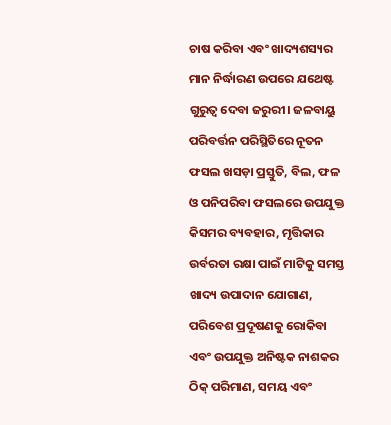ଚାଷ କରିବା ଏବଂ ଖାଦ୍ୟଶସ୍ୟର ମାନ ନିର୍ଦ୍ଧାରଣ ଉପରେ ଯଥେଷ୍ଟ ଗୁରୁତ୍ୱ ଦେବା ଜରୁରୀ। ଜଳବାୟୁ ପରିବର୍ତ୍ତନ ପରିସ୍ଥିତିରେ ନୂତନ ଫସଲ ଖସଡ଼ା ପ୍ରସ୍ତୁତି, ବିଲ, ଫଳ ଓ ପନିପରିବା ଫସଲରେ ଉପଯୁକ୍ତ କିସମର ବ୍ୟବହାର, ମୃତ୍ତିକାର ଉର୍ବରତା ରକ୍ଷା ପାଇଁ ମାଟିକୁ ସମସ୍ତ ଖାଦ୍ୟ ଉପାଦାନ ଯୋଗାଣ, ପରିବେଶ ପ୍ରଦୂଷଣକୁ ରୋକିବା ଏବଂ ଉପଯୁକ୍ତ ଅନିଷ୍ଟକ ନାଶକର ଠିକ୍‌ ପରିମାଣ, ସମୟ ଏବଂ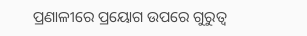ପ୍ରଣାଳୀରେ ପ୍ରୟୋଗ ଉପରେ ଗୁରୁତ୍ୱ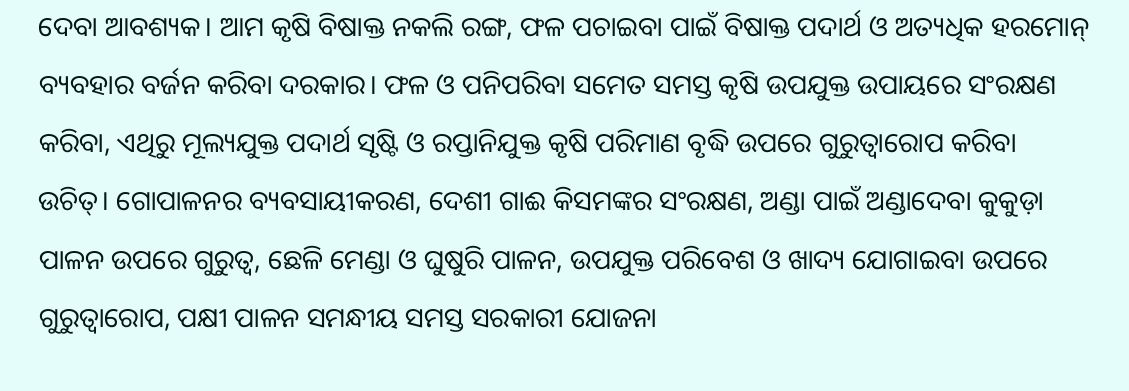ଦେବା ଆବଶ୍ୟକ। ଆମ କୃଷି ବିଷାକ୍ତ ନକଲି ରଙ୍ଗ, ଫଳ ପଚାଇବା ପାଇଁ ବିଷାକ୍ତ ପଦାର୍ଥ ଓ ଅତ୍ୟଧିକ ହରମୋନ୍‌ ବ୍ୟବହାର ବର୍ଜନ କରିବା ଦରକାର। ଫଳ ଓ ପନିପରିବା ସମେତ ସମସ୍ତ କୃଷି ଉପଯୁକ୍ତ ଉପାୟରେ ସଂରକ୍ଷଣ କରିବା, ଏଥିରୁ ମୂଲ୍ୟଯୁକ୍ତ ପଦାର୍ଥ ସୃଷ୍ଟି ଓ ରପ୍ତାନିଯୁକ୍ତ କୃଷି ପରିମାଣ ବୃଦ୍ଧି ଉପରେ ଗୁରୁତ୍ୱାରୋପ କରିବା ଉଚିତ୍‌। ଗୋପାଳନର ବ୍ୟବସାୟୀକରଣ, ଦେଶୀ ଗାଈ କିସମଙ୍କର ସଂରକ୍ଷଣ, ଅଣ୍ଡା ପାଇଁ ଅଣ୍ଡାଦେବା କୁକୁଡ଼ା ପାଳନ ଉପରେ ଗୁରୁତ୍ୱ, ଛେଳି ମେଣ୍ଡା ଓ ଘୁଷୁରି ପାଳନ, ଉପଯୁକ୍ତ ପରିବେଶ ଓ ଖାଦ୍ୟ ଯୋଗାଇବା ଉପରେ ଗୁରୁତ୍ୱାରୋପ, ପକ୍ଷୀ ପାଳନ ସମନ୍ଧୀୟ ସମସ୍ତ ସରକାରୀ ଯୋଜନା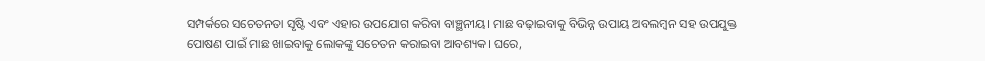ସମ୍ପର୍କରେ ସଚେତନତା ସୃଷ୍ଟି ଏବଂ ଏହାର ଉପଯୋଗ କରିବା ବାଞ୍ଛନୀୟ। ମାଛ ବଢ଼ାଇବାକୁ ବିଭିନ୍ନ ଉପାୟ ଅବଲମ୍ବନ ସହ ଉପଯୁକ୍ତ ପୋଷଣ ପାଇଁ ମାଛ ଖାଇବାକୁ ଲୋକଙ୍କୁ ସଚେତନ କରାଇବା ଆବଶ୍ୟକ। ଘରେ,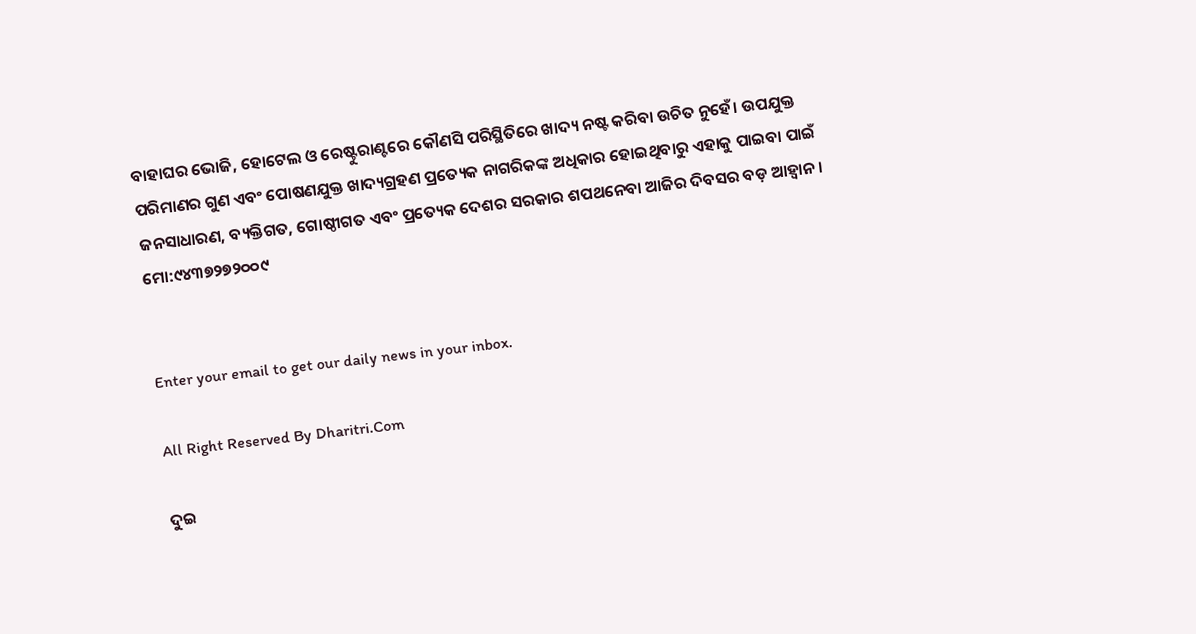ବାହାଘର ଭୋଜି, ହୋଟେଲ ଓ ରେଷ୍ଟୁରାଣ୍ଟରେ କୌଣସି ପରିସ୍ଥିତିରେ ଖାଦ୍ୟ ନଷ୍ଟ କରିବା ଉଚିତ ନୁହେଁ। ଉପଯୁକ୍ତ ପରିମାଣର ଗୁଣ ଏବଂ ପୋଷଣଯୁକ୍ତ ଖାଦ୍ୟଗ୍ରହଣ ପ୍ରତ୍ୟେକ ନାଗରିକଙ୍କ ଅଧିକାର ହୋଇଥିବାରୁ ଏହାକୁ ପାଇବା ପାଇଁ ଜନସାଧାରଣ, ବ୍ୟକ୍ତିଗତ, ଗୋଷ୍ଠୀଗତ ଏବଂ ପ୍ରତ୍ୟେକ ଦେଶର ସରକାର ଶପଥନେବା ଆଜିର ଦିବସର ବଡ଼ ଆହ୍ବାନ।
ମୋ:୯୪୩୭୨୭୨୦୦୯


Enter your email to get our daily news in your inbox.

All Right Reserved By Dharitri.Com

ଦୁଇ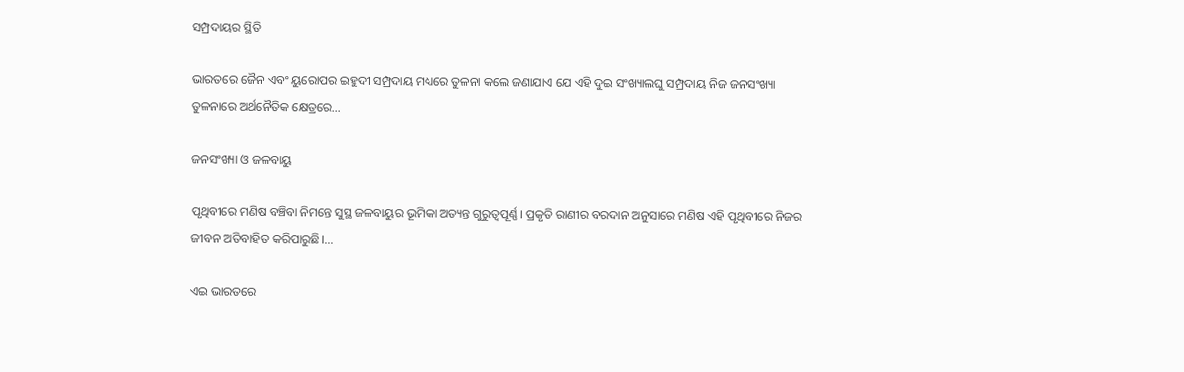ସମ୍ପ୍ରଦାୟର ସ୍ଥିତି

ଭାରତରେ ଜୈନ ଏବଂ ୟୁରୋପର ଇହୁଦୀ ସମ୍ପ୍ରଦାୟ ମଧ୍ୟରେ ତୁଳନା କଲେ ଜଣାଯାଏ ଯେ ଏହି ଦୁଇ ସଂଖ୍ୟାଲଘୁ ସମ୍ପ୍ରଦାୟ ନିଜ ଜନସଂଖ୍ୟା ତୁଳନାରେ ଅର୍ଥନୈତିକ କ୍ଷେତ୍ରରେ…

ଜନସଂଖ୍ୟା ଓ ଜଳବାୟୁ

ପୃଥିବୀରେ ମଣିଷ ବଞ୍ଚିବା ନିମନ୍ତେ ସୁସ୍ଥ ଜଳବାୟୁର ଭୂମିକା ଅତ୍ୟନ୍ତ ଗୁରୁତ୍ୱପୂର୍ଣ୍ଣ। ପ୍ରକୃତି ରାଣୀର ବରଦାନ ଅନୁସାରେ ମଣିଷ ଏହି ପୃଥିବୀରେ ନିଜର ଜୀବନ ଅତିବାହିତ କରିପାରୁଛି।…

ଏଇ ଭାରତରେ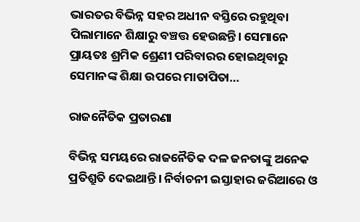ଭାରତର ବିଭିନ୍ନ ସହର ଅଧୀନ ବସ୍ତିରେ ରହୁଥିବା ପିଲାମାନେ ଶିକ୍ଷାରୁ ବଞ୍ଚତ୍ତ ହେଉଛନ୍ତି। ସେମାନେ ପ୍ରାୟତଃ ଶ୍ରମିକ ଶ୍ରେଣୀ ପରିବାରର ହୋଇଥିବାରୁ ସେମାନଙ୍କ ଶିକ୍ଷା ଉପରେ ମାତାପିତା…

ରାଜନୈତିକ ପ୍ରତାରଣା

ବିଭିନ୍ନ ସମୟରେ ରାଜନୈତିକ ଦଳ ଜନତାଙ୍କୁ ଅନେକ ପ୍ରତିଶ୍ରୁତି ଦେଇଥାନ୍ତି। ନିର୍ବାଚନୀ ଇସ୍ତାହାର ଜରିଆରେ ଓ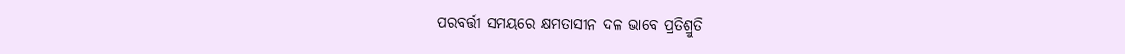ପରବର୍ତ୍ତୀ ସମୟରେ କ୍ଷମତାସୀନ ଦଳ ଭାବେ ପ୍ରତିଶ୍ରୁତି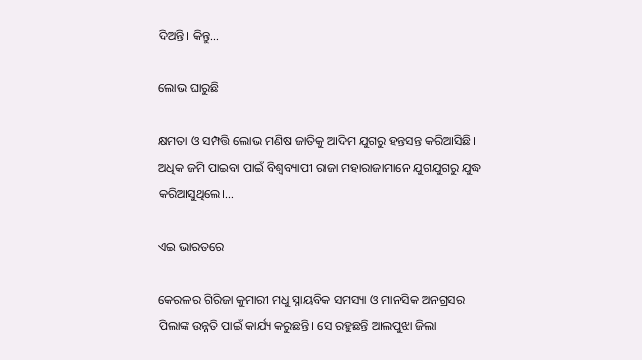ଦିଅନ୍ତି। କିନ୍ତୁ…

ଲୋଭ ଘାରୁଛି

କ୍ଷମତା ଓ ସମ୍ପତ୍ତି ଲୋଭ ମଣିଷ ଜାତିକୁ ଆଦିମ ଯୁଗରୁ ହନ୍ତସନ୍ତ କରିଆସିଛି। ଅଧିକ ଜମି ପାଇବା ପାଇଁ ବିଶ୍ୱବ୍ୟାପୀ ରାଜା ମହାରାଜାମାନେ ଯୁଗଯୁଗରୁ ଯୁଦ୍ଧ କରିଆସୁଥିଲେ।…

ଏଇ ଭାରତରେ

କେରଳର ଗିରିଜା କୁମାରୀ ମଧୁ ସ୍ନାୟବିକ ସମସ୍ୟା ଓ ମାନସିକ ଅନଗ୍ରସର ପିଲାଙ୍କ ଉନ୍ନତି ପାଇଁ କାର୍ଯ୍ୟ କରୁଛନ୍ତି। ସେ ରହୁଛନ୍ତି ଆଲପୁଝା ଜିଲା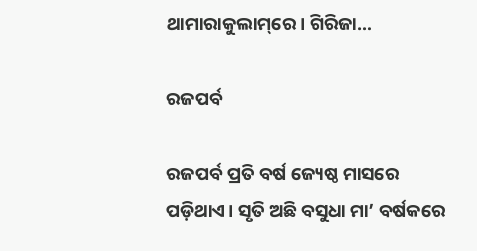ଥାମାରାକୁଲାମ୍‌ରେ। ଗିରିଜା…

ରଜପର୍ବ

ରଜପର୍ବ ପ୍ରତି ବର୍ଷ ଜ୍ୟେଷ୍ଠ ମାସରେ ପଡ଼ିଥାଏ। ସୃତି ଅଛି ବସୁଧା ମା’ ବର୍ଷକରେ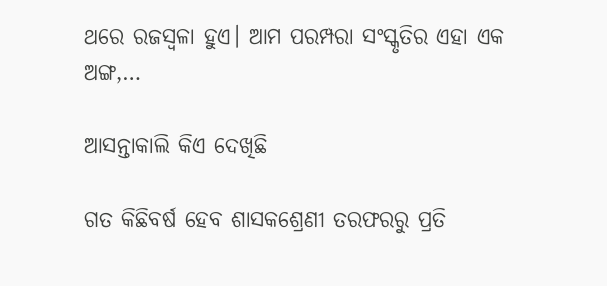ଥରେ ରଜସ୍ବଳା ହୁଏ। ଆମ ପରମ୍ପରା ସଂସ୍କୃତିର ଏହା ଏକ ଅଙ୍ଗ,…

ଆସନ୍ତାକାଲି କିଏ ଦେଖିଛି

ଗତ କିଛିବର୍ଷ ହେବ ଶାସକଶ୍ରେଣୀ ତରଫରରୁ ପ୍ରତି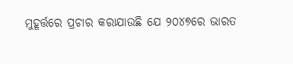ମୁହୂର୍ତ୍ତରେ ପ୍ରଚାର କରାଯାଉଛି ଯେ ୨୦୪୭ରେ ଭାରତ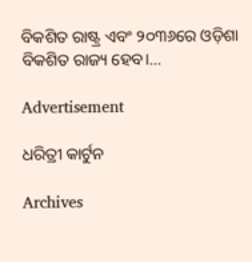ବିକଶିତ ରାଷ୍ଟ୍ର ଏବଂ ୨୦୩୬ରେ ଓଡ଼ିଶା ବିକଶିତ ରାଜ୍ୟ ହେବ।…

Advertisement

ଧରିତ୍ରୀ କାର୍ଟୁନ

Archives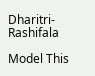Dharitri-Rashifala

Model This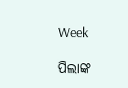Week

ପିଲାଙ୍କ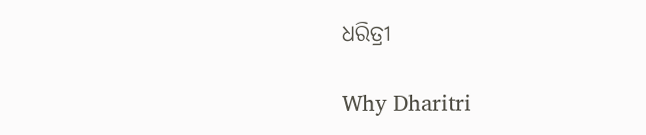ଧରିତ୍ରୀ

Why Dharitri